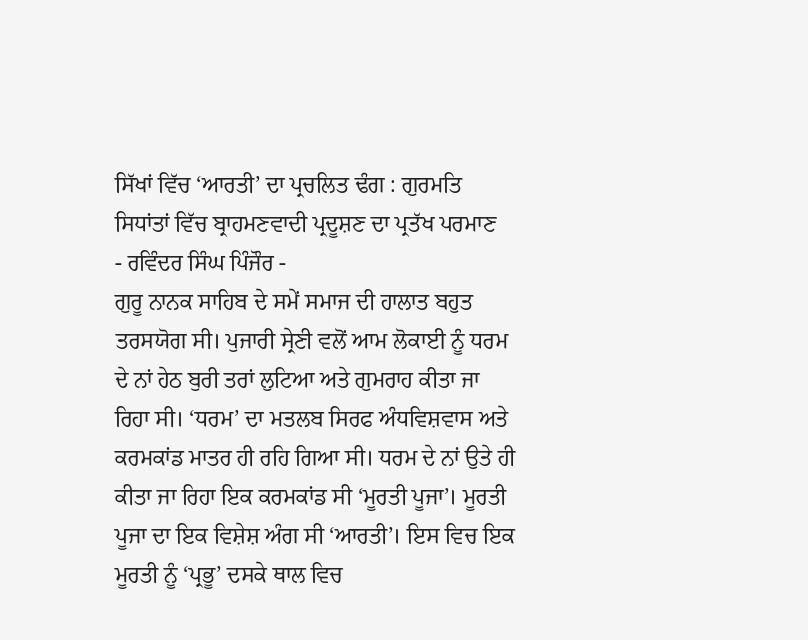ਸਿੱਖਾਂ ਵਿੱਚ ‘ਆਰਤੀ’ ਦਾ ਪ੍ਰਚਲਿਤ ਢੰਗ : ਗੁਰਮਤਿ ਸਿਧਾਂਤਾਂ ਵਿੱਚ ਬ੍ਰਾਹਮਣਵਾਦੀ ਪ੍ਰਦੂਸ਼ਣ ਦਾ ਪ੍ਰਤੱਖ ਪਰਮਾਣ
- ਰਵਿੰਦਰ ਸਿੰਘ ਪਿੰਜੌਰ -
ਗੁਰੂ ਨਾਨਕ ਸਾਹਿਬ ਦੇ ਸਮੇਂ ਸਮਾਜ ਦੀ ਹਾਲਾਤ ਬਹੁਤ ਤਰਸਯੋਗ ਸੀ। ਪੁਜਾਰੀ ਸ੍ਰੇਣੀ ਵਲੋਂ ਆਮ ਲੋਕਾਈ ਨੂੰ ਧਰਮ ਦੇ ਨਾਂ ਹੇਠ ਬੁਰੀ ਤਰਾਂ ਲੁਟਿਆ ਅਤੇ ਗੁਮਰਾਹ ਕੀਤਾ ਜਾ ਰਿਹਾ ਸੀ। ‘ਧਰਮ’ ਦਾ ਮਤਲਬ ਸਿਰਫ ਅੰਧਵਿਸ਼ਵਾਸ ਅਤੇ ਕਰਮਕਾਂਡ ਮਾਤਰ ਹੀ ਰਹਿ ਗਿਆ ਸੀ। ਧਰਮ ਦੇ ਨਾਂ ਉਤੇ ਹੀ ਕੀਤਾ ਜਾ ਰਿਹਾ ਇਕ ਕਰਮਕਾਂਡ ਸੀ ‘ਮੂਰਤੀ ਪੂਜਾ’। ਮੂਰਤੀ ਪੂਜਾ ਦਾ ਇਕ ਵਿਸ਼ੇਸ਼ ਅੰਗ ਸੀ ‘ਆਰਤੀ’। ਇਸ ਵਿਚ ਇਕ ਮੂਰਤੀ ਨੂੰ ‘ਪ੍ਰਭੂ’ ਦਸਕੇ ਥਾਲ ਵਿਚ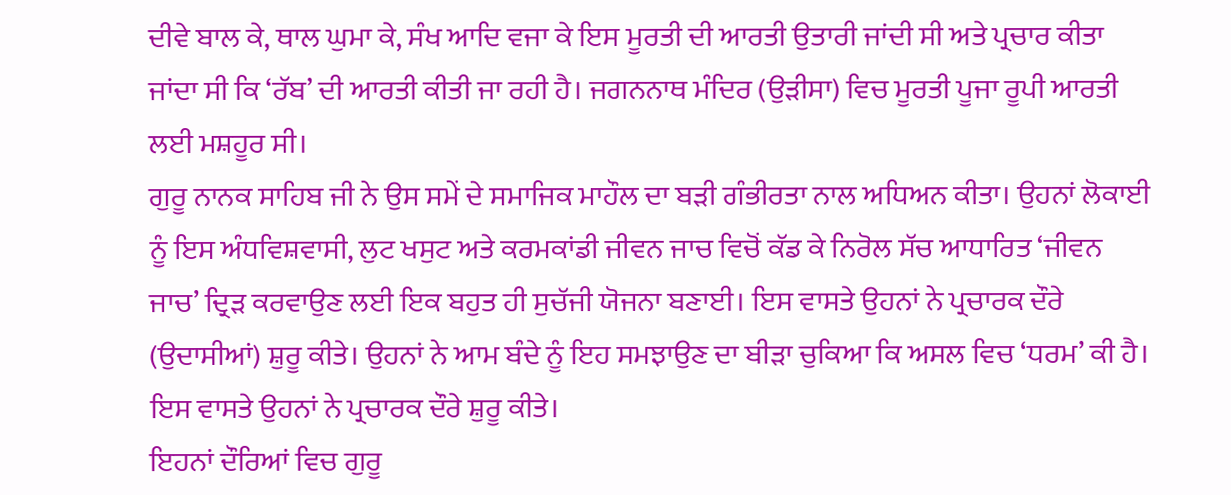ਦੀਵੇ ਬਾਲ ਕੇ, ਥਾਲ ਘੁਮਾ ਕੇ, ਸੰਖ ਆਦਿ ਵਜਾ ਕੇ ਇਸ ਮੂਰਤੀ ਦੀ ਆਰਤੀ ਉਤਾਰੀ ਜਾਂਦੀ ਸੀ ਅਤੇ ਪ੍ਰਚਾਰ ਕੀਤਾ ਜਾਂਦਾ ਸੀ ਕਿ ‘ਰੱਬ’ ਦੀ ਆਰਤੀ ਕੀਤੀ ਜਾ ਰਹੀ ਹੈ। ਜਗਨਨਾਥ ਮੰਦਿਰ (ਉੜੀਸਾ) ਵਿਚ ਮੂਰਤੀ ਪੂਜਾ ਰੂਪੀ ਆਰਤੀ ਲਈ ਮਸ਼ਹੂਰ ਸੀ।
ਗੁਰੂ ਨਾਨਕ ਸਾਹਿਬ ਜੀ ਨੇ ਉਸ ਸਮੇਂ ਦੇ ਸਮਾਜਿਕ ਮਾਹੌਲ ਦਾ ਬੜੀ ਗੰਭੀਰਤਾ ਨਾਲ ਅਧਿਅਨ ਕੀਤਾ। ਉਹਨਾਂ ਲੋਕਾਈ ਨੂੰ ਇਸ ਅੰਧਵਿਸ਼ਵਾਸੀ, ਲੁਟ ਖਸੁਟ ਅਤੇ ਕਰਮਕਾਂਡੀ ਜੀਵਨ ਜਾਚ ਵਿਚੋਂ ਕੱਡ ਕੇ ਨਿਰੋਲ ਸੱਚ ਆਧਾਰਿਤ ‘ਜੀਵਨ ਜਾਚ’ ਦ੍ਰਿੜ ਕਰਵਾਉਣ ਲਈ ਇਕ ਬਹੁਤ ਹੀ ਸੁਚੱਜੀ ਯੋਜਨਾ ਬਣਾਈ। ਇਸ ਵਾਸਤੇ ਉਹਨਾਂ ਨੇ ਪ੍ਰਚਾਰਕ ਦੌਰੇ (ਉਦਾਸੀਆਂ) ਸ਼ੁਰੂ ਕੀਤੇ। ਉਹਨਾਂ ਨੇ ਆਮ ਬੰਦੇ ਨੂੰ ਇਹ ਸਮਝਾਉਣ ਦਾ ਬੀੜਾ ਚੁਕਿਆ ਕਿ ਅਸਲ ਵਿਚ ‘ਧਰਮ’ ਕੀ ਹੈ। ਇਸ ਵਾਸਤੇ ਉਹਨਾਂ ਨੇ ਪ੍ਰਚਾਰਕ ਦੌਰੇ ਸ਼ੁਰੂ ਕੀਤੇ।
ਇਹਨਾਂ ਦੌਰਿਆਂ ਵਿਚ ਗੁਰੂ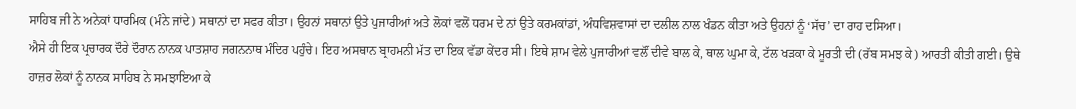ਸਾਹਿਬ ਜੀ ਨੇ ਅਨੇਕਾਂ ਧਾਰਮਿਕ (ਮੰਨੇ ਜਾਂਦੇ) ਸਥਾਨਾਂ ਦਾ ਸਫਰ ਕੀਤਾ। ਉਹਨਾਂ ਸਥਾਨਾਂ ਉਤੇ ਪੁਜਾਰੀਆਂ ਅਤੇ ਲੋਕਾਂ ਵਲੋਂ ਧਰਮ ਦੇ ਨਾਂ ਉਤੇ ਕਰਮਕਾਂਡਾਂ, ਅੰਧਵਿਸ਼ਵਾਸਾਂ ਦਾ ਦਲੀਲ ਨਾਲ ਖੰਡਨ ਕੀਤਾ ਅਤੇ ਉਹਨਾਂ ਨੂੰ ‘ਸੱਚ’ ਦਾ ਰਾਹ ਦਸਿਆ।
ਐਸੇ ਹੀ ਇਕ ਪ੍ਰਚਾਰਕ ਦੌਰੇ ਦੌਰਾਨ ਨਾਨਕ ਪਾਤਸ਼ਾਹ ਜਗਨਨਾਥ ਮੰਦਿਰ ਪਹੁੰਚੇ। ਇਹ ਅਸਥਾਨ ਬ੍ਰਾਹਮਨੀ ਮੱਤ ਦਾ ਇਕ ਵੱਡਾ ਕੇਂਦਰ ਸੀ। ਇਥੇ ਸ਼ਾਮ ਵੇਲੇ ਪੁਜਾਰੀਆਂ ਵਲੌਂ ਦੀਵੇ ਬਾਲ ਕੇ, ਥਾਲ ਘੁਮਾ ਕੇ, ਟੱਲ ਖੜਕਾ ਕੇ ਮੂਰਤੀ ਦੀ (ਰੱਬ ਸਮਝ ਕੇ) ਆਰਤੀ ਕੀਤੀ ਗਈ। ਉਥੇ ਹਾਜ਼ਰ ਲੋਕਾਂ ਨੂੰ ਨਾਨਕ ਸਾਹਿਬ ਨੇ ਸਮਝਾਇਆ ਕੇ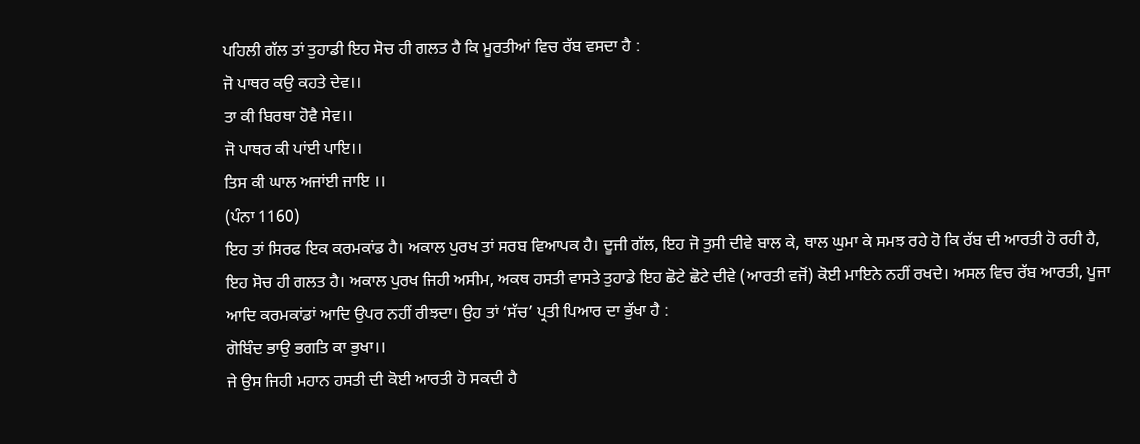ਪਹਿਲੀ ਗੱਲ ਤਾਂ ਤੁਹਾਡੀ ਇਹ ਸੋਚ ਹੀ ਗਲਤ ਹੈ ਕਿ ਮੂਰਤੀਆਂ ਵਿਚ ਰੱਬ ਵਸਦਾ ਹੈ :
ਜੋ ਪਾਥਰ ਕਉ ਕਹਤੇ ਦੇਵ।।
ਤਾ ਕੀ ਬਿਰਥਾ ਹੋਵੈ ਸੇਵ।।
ਜੋ ਪਾਥਰ ਕੀ ਪਾਂਈ ਪਾਇ।।
ਤਿਸ ਕੀ ਘਾਲ ਅਜਾਂਈ ਜਾਇ ।।
(ਪੰਨਾ 1160)
ਇਹ ਤਾਂ ਸਿਰਫ ਇਕ ਕਰਮਕਾਂਡ ਹੈ। ਅਕਾਲ ਪੁਰਖ ਤਾਂ ਸਰਬ ਵਿਆਪਕ ਹੈ। ਦੂਜੀ ਗੱਲ, ਇਹ ਜੋ ਤੁਸੀ ਦੀਵੇ ਬਾਲ ਕੇ, ਥਾਲ ਘੁਮਾ ਕੇ ਸਮਝ ਰਹੇ ਹੋ ਕਿ ਰੱਬ ਦੀ ਆਰਤੀ ਹੋ ਰਹੀ ਹੈ, ਇਹ ਸੋਚ ਹੀ ਗਲਤ ਹੈ। ਅਕਾਲ ਪੁਰਖ ਜਿਹੀ ਅਸੀਮ, ਅਕਥ ਹਸਤੀ ਵਾਸਤੇ ਤੁਹਾਡੇ ਇਹ ਛੋਟੇ ਛੋਟੇ ਦੀਵੇ (ਆਰਤੀ ਵਜੋਂ) ਕੋਈ ਮਾਇਨੇ ਨਹੀਂ ਰਖਦੇ। ਅਸਲ ਵਿਚ ਰੱਬ ਆਰਤੀ, ਪੂਜਾ ਆਦਿ ਕਰਮਕਾਂਡਾਂ ਆਦਿ ਉਪਰ ਨਹੀਂ ਰੀਝਦਾ। ਉਹ ਤਾਂ ‘ਸੱਚ’ ਪ੍ਰਤੀ ਪਿਆਰ ਦਾ ਭੁੱਖਾ ਹੈ :
ਗੋਬਿੰਦ ਭਾਉ ਭਗਤਿ ਕਾ ਭੁਖਾ।।
ਜੇ ਉਸ ਜਿਹੀ ਮਹਾਨ ਹਸਤੀ ਦੀ ਕੋਈ ਆਰਤੀ ਹੋ ਸਕਦੀ ਹੈ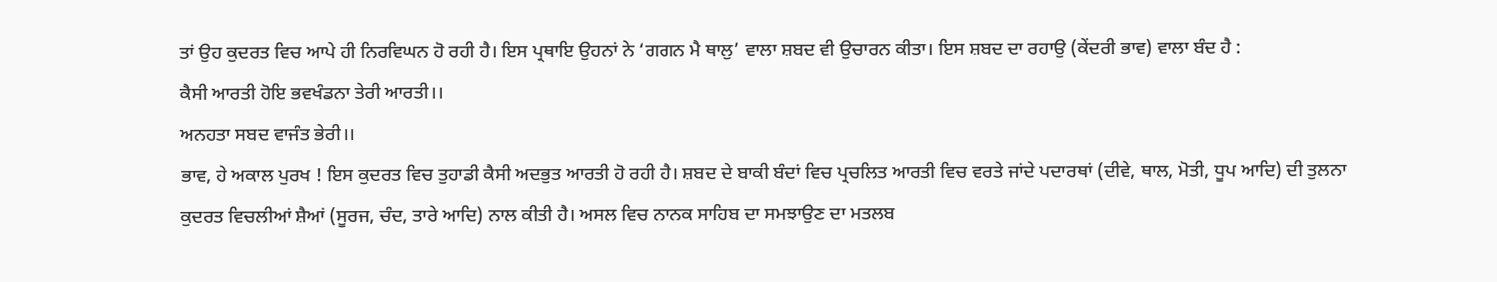ਤਾਂ ਉਹ ਕੁਦਰਤ ਵਿਚ ਆਪੇ ਹੀ ਨਿਰਵਿਘਨ ਹੋ ਰਹੀ ਹੈ। ਇਸ ਪ੍ਰਥਾਇ ਉਹਨਾਂ ਨੇ ‘ਗਗਨ ਮੈ ਥਾਲੁ’ ਵਾਲਾ ਸ਼ਬਦ ਵੀ ਉਚਾਰਨ ਕੀਤਾ। ਇਸ ਸ਼ਬਦ ਦਾ ਰਹਾਉ (ਕੇਂਦਰੀ ਭਾਵ) ਵਾਲਾ ਬੰਦ ਹੈ :
ਕੈਸੀ ਆਰਤੀ ਹੋਇ ਭਵਖੰਡਨਾ ਤੇਰੀ ਆਰਤੀ।।
ਅਨਹਤਾ ਸਬਦ ਵਾਜੰਤ ਭੇਰੀ।।
ਭਾਵ, ਹੇ ਅਕਾਲ ਪੁਰਖ ! ਇਸ ਕੁਦਰਤ ਵਿਚ ਤੁਹਾਡੀ ਕੈਸੀ ਅਦਭੁਤ ਆਰਤੀ ਹੋ ਰਹੀ ਹੈ। ਸ਼ਬਦ ਦੇ ਬਾਕੀ ਬੰਦਾਂ ਵਿਚ ਪ੍ਰਚਲਿਤ ਆਰਤੀ ਵਿਚ ਵਰਤੇ ਜਾਂਦੇ ਪਦਾਰਥਾਂ (ਦੀਵੇ, ਥਾਲ, ਮੋਤੀ, ਧੂਪ ਆਦਿ) ਦੀ ਤੁਲਨਾ ਕੁਦਰਤ ਵਿਚਲੀਆਂ ਸ਼ੈਆਂ (ਸੂਰਜ, ਚੰਦ, ਤਾਰੇ ਆਦਿ) ਨਾਲ ਕੀਤੀ ਹੈ। ਅਸਲ ਵਿਚ ਨਾਨਕ ਸਾਹਿਬ ਦਾ ਸਮਝਾਉਣ ਦਾ ਮਤਲਬ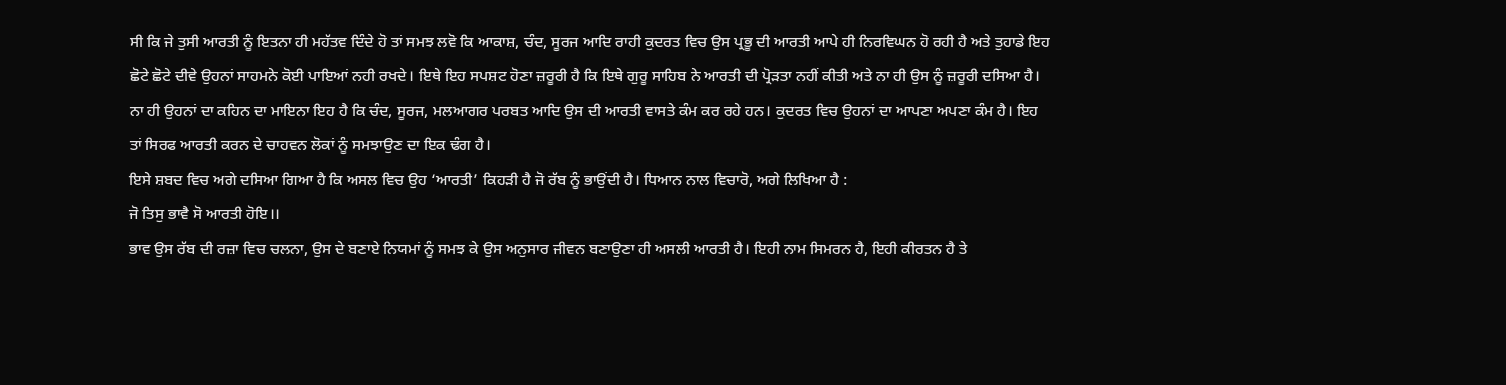ਸੀ ਕਿ ਜੇ ਤੁਸੀ ਆਰਤੀ ਨੂੰ ਇਤਨਾ ਹੀ ਮਹੱਤਵ ਦਿੰਦੇ ਹੋ ਤਾਂ ਸਮਝ ਲਵੋ ਕਿ ਆਕਾਸ਼, ਚੰਦ, ਸੂਰਜ ਆਦਿ ਰਾਹੀ ਕੁਦਰਤ ਵਿਚ ਉਸ ਪ੍ਰਭੂ ਦੀ ਆਰਤੀ ਆਪੇ ਹੀ ਨਿਰਵਿਘਨ ਹੋ ਰਹੀ ਹੈ ਅਤੇ ਤੁਹਾਡੇ ਇਹ ਛੋਟੇ ਛੋਟੇ ਦੀਵੇ ਉਹਨਾਂ ਸਾਹਮਨੇ ਕੋਈ ਪਾਇਆਂ ਨਹੀ ਰਖਦੇ। ਇਥੇ ਇਹ ਸਪਸ਼ਟ ਹੋਣਾ ਜ਼ਰੂਰੀ ਹੈ ਕਿ ਇਥੇ ਗੁਰੂ ਸਾਹਿਬ ਨੇ ਆਰਤੀ ਦੀ ਪ੍ਰੋੜਤਾ ਨਹੀਂ ਕੀਤੀ ਅਤੇ ਨਾ ਹੀ ਉਸ ਨੂੰ ਜ਼ਰੂਰੀ ਦਸਿਆ ਹੈ। ਨਾ ਹੀ ਉਹਨਾਂ ਦਾ ਕਹਿਨ ਦਾ ਮਾਇਨਾ ਇਹ ਹੈ ਕਿ ਚੰਦ, ਸੂਰਜ, ਮਲਆਗਰ ਪਰਬਤ ਆਦਿ ਉਸ ਦੀ ਆਰਤੀ ਵਾਸਤੇ ਕੰਮ ਕਰ ਰਹੇ ਹਨ। ਕੁਦਰਤ ਵਿਚ ਉਹਨਾਂ ਦਾ ਆਪਣਾ ਅਪਣਾ ਕੰਮ ਹੈ। ਇਹ ਤਾਂ ਸਿਰਫ ਆਰਤੀ ਕਰਨ ਦੇ ਚਾਹਵਨ ਲੋਕਾਂ ਨੂੰ ਸਮਝਾਉਣ ਦਾ ਇਕ ਢੰਗ ਹੈ।
ਇਸੇ ਸ਼ਬਦ ਵਿਚ ਅਗੇ ਦਸਿਆ ਗਿਆ ਹੈ ਕਿ ਅਸਲ ਵਿਚ ਉਹ ‘ਆਰਤੀ’ ਕਿਹੜੀ ਹੈ ਜੋ ਰੱਬ ਨੂੰ ਭਾਉਂਦੀ ਹੈ। ਧਿਆਨ ਨਾਲ ਵਿਚਾਰੋ, ਅਗੇ ਲਿਖਿਆ ਹੈ :
ਜੋ ਤਿਸੁ ਭਾਵੈ ਸੋ ਆਰਤੀ ਹੋਇ।।
ਭਾਵ ਉਸ ਰੱਬ ਦੀ ਰਜ਼ਾ ਵਿਚ ਚਲਨਾ, ਉਸ ਦੇ ਬਣਾਏ ਨਿਯਮਾਂ ਨੂੰ ਸਮਝ ਕੇ ਉਸ ਅਨੁਸਾਰ ਜੀਵਨ ਬਣਾਉਣਾ ਹੀ ਅਸਲੀ ਆਰਤੀ ਹੈ। ਇਹੀ ਨਾਮ ਸਿਮਰਨ ਹੈ, ਇਹੀ ਕੀਰਤਨ ਹੈ ਤੇ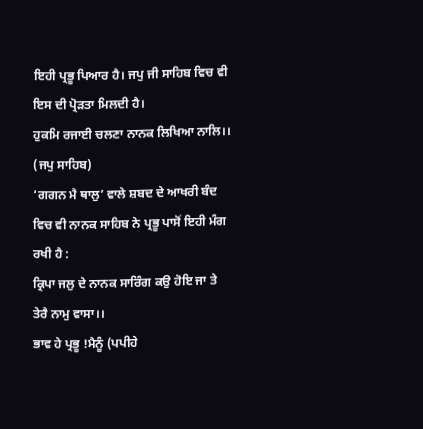ਇਹੀ ਪ੍ਰਭੂ ਪਿਆਰ ਹੈ। ਜਪੁ ਜੀ ਸਾਹਿਬ ਵਿਚ ਵੀ ਇਸ ਦੀ ਪ੍ਰੋੜਤਾ ਮਿਲਦੀ ਹੈ।
ਹੁਕਮਿ ਰਜਾਈ ਚਲਣਾ ਨਾਨਕ ਲਿਖਿਆ ਨਾਲਿ।।
(ਜਪੁ ਸਾਹਿਬ)
‘ਗਗਨ ਮੈ ਥਾਲੁ’ ਵਾਲੇ ਸ਼ਬਦ ਦੇ ਆਖਰੀ ਬੰਦ ਵਿਚ ਵੀ ਨਾਨਕ ਸਾਹਿਬ ਨੇ ਪ੍ਰਭੂ ਪਾਸੋਂ ਇਹੀ ਮੰਗ ਰਖੀ ਹੈ :
ਕ੍ਰਿਪਾ ਜਲੁ ਦੇ ਨਾਨਕ ਸਾਰਿੰਗ ਕਉ ਹੋਇ ਜਾ ਤੇ ਤੇਰੈ ਨਾਮੁ ਵਾਸਾ।।
ਭਾਵ ਹੇ ਪ੍ਰਭੂ !ਮੈਨੂੰ (ਪਪੀਹੇ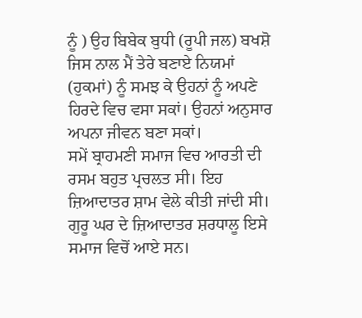ਨੂੰ ) ਉਹ ਬਿਬੇਕ ਬੁਧੀ (ਰੂਪੀ ਜਲ) ਬਖਸ਼ੋ ਜਿਸ ਨਾਲ ਮੈਂ ਤੇਰੇ ਬਣਾਏ ਨਿਯਮਾਂ (ਹੁਕਮਾਂ) ਨੂੰ ਸਮਝ ਕੇ ਉਹਨਾਂ ਨੂੰ ਅਪਣੇ ਹਿਰਦੇ ਵਿਚ ਵਸਾ ਸਕਾਂ। ਉਹਨਾਂ ਅਨੁਸਾਰ ਅਪਨਾ ਜੀਵਨ ਬਣਾ ਸਕਾਂ।
ਸਮੇਂ ਬ੍ਰਾਹਮਣੀ ਸਮਾਜ ਵਿਚ ਆਰਤੀ ਦੀ ਰਸਮ ਬਹੁਤ ਪ੍ਰਚਲਤ ਸੀ। ਇਹ ਜ਼ਿਆਦਾਤਰ ਸ਼ਾਮ ਵੇਲੇ ਕੀਤੀ ਜਾਂਦੀ ਸੀ। ਗੁਰੂ ਘਰ ਦੇ ਜ਼ਿਆਦਾਤਰ ਸ਼ਰਧਾਲੂ ਇਸੇ ਸਮਾਜ ਵਿਚੋਂ ਆਏ ਸਨ।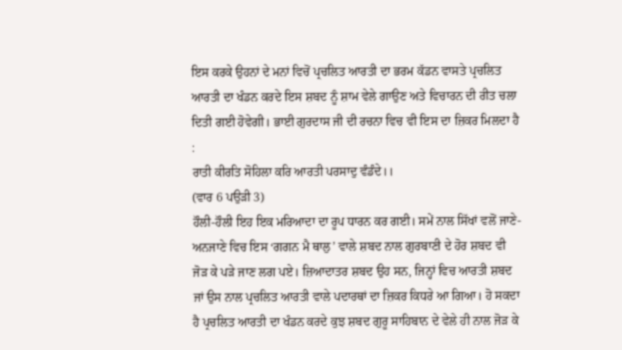ਇਸ ਕਰਕੇ ਉਹਨਾਂ ਦੇ ਮਨਾਂ ਵਿਚੋਂ ਪ੍ਰਚਲਿਤ ਆਰਤੀ ਦਾ ਭਰਮ ਕੱਡਨ ਵਾਸਤੇ ਪ੍ਰਚਲਿਤ ਆਰਤੀ ਦਾ ਖੰਡਨ ਕਰਦੇ ਇਸ ਸ਼ਬਦ ਨੂੰ ਸ਼ਾਮ ਵੇਲੇ ਗਾਉਣ ਅਤੇ ਵਿਚਾਰਨ ਦੀ ਰੀਤ ਚਲਾ ਦਿਤੀ ਗਈ ਹੋਵੇਗੀ। ਭਾਈ ਗੁਰਦਾਸ ਜੀ ਦੀ ਰਚਨਾ ਵਿਚ ਵੀ ਇਸ ਦਾ ਜ਼ਿਕਰ ਮਿਲਦਾ ਹੈ :
ਰਾਤੀ ਕੀਰਤਿ ਸੋਹਿਲਾ ਕਰਿ ਆਰਤੀ ਪਰਸਾਦੁ ਵੰਡੰਦੇ।।
(ਵਾਰ 6 ਪਉੜੀ 3)
ਹੌਲੀ-ਹੌਲੀ ਇਹ ਇਕ ਮਰਿਆਦਾ ਦਾ ਰੂਪ ਧਾਰਨ ਕਰ ਗਈ। ਸਮੇਂ ਨਾਲ ਸਿੱਖਾਂ ਵਲੋਂ ਜਾਣੇ- ਅਨਜਾਣੇ ਵਿਚ ਇਸ ‘ਗਗਨ ਮੈ ਥਾਲੁ’ ਵਾਲੇ ਸ਼ਬਦ ਨਾਲ ਗੁਰਬਾਣੀ ਦੇ ਹੋਰ ਸ਼ਬਦ ਵੀ ਜੋੜ ਕੇ ਪੜੇ ਜਾਣ ਲਗ ਪਏ। ਜ਼ਿਆਦਾਤਰ ਸ਼ਬਦ ਉਹ ਸਨ, ਜਿਨ੍ਹਾਂ ਵਿਚ ਆਰਤੀ ਸ਼ਬਦ ਜਾਂ ਉਸ ਨਾਲ ਪ੍ਰਚਲਿਤ ਆਰਤੀ ਵਾਲੇ ਪਦਾਰਥਾਂ ਦਾ ਜ਼ਿਕਰ ਕਿਧਰੇ ਆ ਗਿਆ। ਹੋ ਸਕਦਾ ਹੈ ਪ੍ਰਚਲਿਤ ਆਰਤੀ ਦਾ ਖੰਡਨ ਕਰਦੇ ਕੁਝ ਸ਼ਬਦ ਗੁਰੂ ਸਾਹਿਬਾਨ ਦੇ ਵੇਲੇ ਹੀ ਨਾਲ ਜੋੜ ਕੇ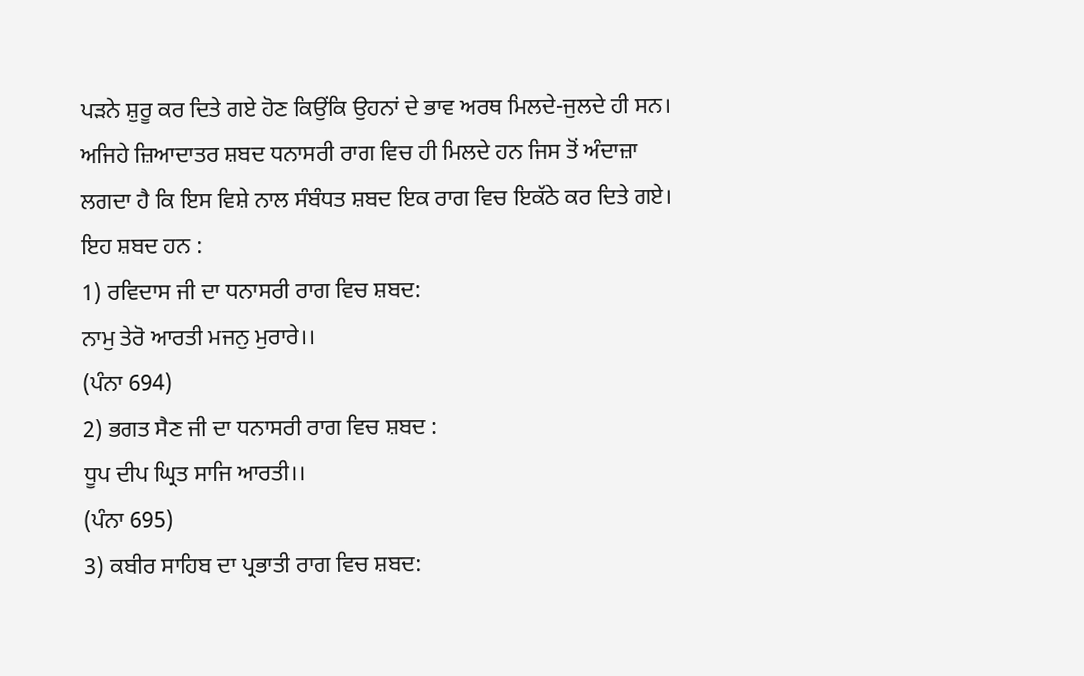ਪੜਨੇ ਸ਼ੁਰੂ ਕਰ ਦਿਤੇ ਗਏ ਹੋਣ ਕਿਉਂਕਿ ਉਹਨਾਂ ਦੇ ਭਾਵ ਅਰਥ ਮਿਲਦੇ-ਜੁਲਦੇ ਹੀ ਸਨ। ਅਜਿਹੇ ਜ਼ਿਆਦਾਤਰ ਸ਼ਬਦ ਧਨਾਸਰੀ ਰਾਗ ਵਿਚ ਹੀ ਮਿਲਦੇ ਹਨ ਜਿਸ ਤੋਂ ਅੰਦਾਜ਼ਾ ਲਗਦਾ ਹੈ ਕਿ ਇਸ ਵਿਸ਼ੇ ਨਾਲ ਸੰਬੰਧਤ ਸ਼ਬਦ ਇਕ ਰਾਗ ਵਿਚ ਇਕੱਠੇ ਕਰ ਦਿਤੇ ਗਏ। ਇਹ ਸ਼ਬਦ ਹਨ :
1) ਰਵਿਦਾਸ ਜੀ ਦਾ ਧਨਾਸਰੀ ਰਾਗ ਵਿਚ ਸ਼ਬਦ:
ਨਾਮੁ ਤੇਰੋ ਆਰਤੀ ਮਜਨੁ ਮੁਰਾਰੇ।।
(ਪੰਨਾ 694)
2) ਭਗਤ ਸੈਣ ਜੀ ਦਾ ਧਨਾਸਰੀ ਰਾਗ ਵਿਚ ਸ਼ਬਦ :
ਧੂਪ ਦੀਪ ਘ੍ਰਿਤ ਸਾਜਿ ਆਰਤੀ।।
(ਪੰਨਾ 695)
3) ਕਬੀਰ ਸਾਹਿਬ ਦਾ ਪ੍ਰਭਾਤੀ ਰਾਗ ਵਿਚ ਸ਼ਬਦ: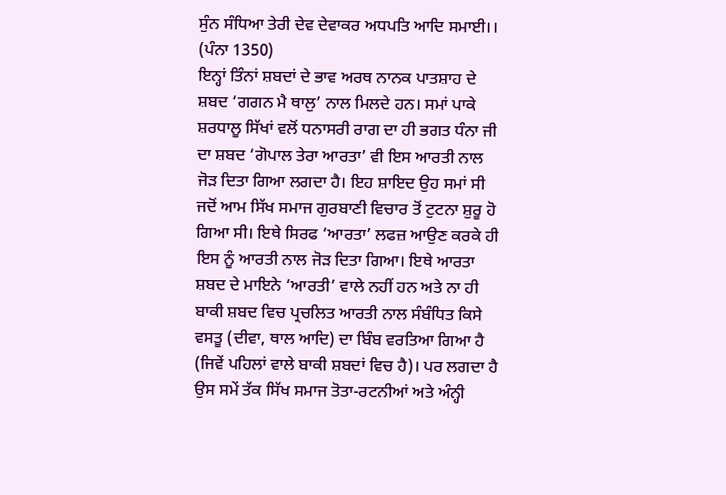ਸੁੰਨ ਸੰਧਿਆ ਤੇਰੀ ਦੇਵ ਦੇਵਾਕਰ ਅਧਪਤਿ ਆਦਿ ਸਮਾਈ।।
(ਪੰਨਾ 1350)
ਇਨ੍ਹਾਂ ਤਿੰਨਾਂ ਸ਼ਬਦਾਂ ਦੇ ਭਾਵ ਅਰਥ ਨਾਨਕ ਪਾਤਸ਼ਾਹ ਦੇ ਸ਼ਬਦ ‘ਗਗਨ ਮੈ ਥਾਲੁ’ ਨਾਲ ਮਿਲਦੇ ਹਨ। ਸਮਾਂ ਪਾਕੇ ਸ਼ਰਧਾਲੂ ਸਿੱਖਾਂ ਵਲੋਂ ਧਨਾਸਰੀ ਰਾਗ ਦਾ ਹੀ ਭਗਤ ਧੰਨਾ ਜੀ ਦਾ ਸ਼ਬਦ ‘ਗੋਪਾਲ ਤੇਰਾ ਆਰਤਾ’ ਵੀ ਇਸ ਆਰਤੀ ਨਾਲ ਜੋੜ ਦਿਤਾ ਗਿਆ ਲਗਦਾ ਹੈ। ਇਹ ਸ਼ਾਇਦ ਉਹ ਸਮਾਂ ਸੀ ਜਦੋਂ ਆਮ ਸਿੱਖ ਸਮਾਜ ਗੁਰਬਾਣੀ ਵਿਚਾਰ ਤੋਂ ਟੁਟਨਾ ਸ਼ੁਰੂ ਹੋ ਗਿਆ ਸੀ। ਇਥੇ ਸਿਰਫ ‘ਆਰਤਾ’ ਲਫਜ਼ ਆਉਣ ਕਰਕੇ ਹੀ ਇਸ ਨੂੰ ਆਰਤੀ ਨਾਲ ਜੋੜ ਦਿਤਾ ਗਿਆ। ਇਥੇ ਆਰਤਾ ਸ਼ਬਦ ਦੇ ਮਾਇਨੇ ‘ਆਰਤੀ’ ਵਾਲੇ ਨਹੀਂ ਹਨ ਅਤੇ ਨਾ ਹੀ ਬਾਕੀ ਸ਼ਬਦ ਵਿਚ ਪ੍ਰਚਲਿਤ ਆਰਤੀ ਨਾਲ ਸੰਬੰਧਿਤ ਕਿਸੇ ਵਸਤੂ (ਦੀਵਾ, ਥਾਲ ਆਦਿ) ਦਾ ਬਿੰਬ ਵਰਤਿਆ ਗਿਆ ਹੈ (ਜਿਵੇਂ ਪਹਿਲਾਂ ਵਾਲੇ ਬਾਕੀ ਸ਼ਬਦਾਂ ਵਿਚ ਹੈ)। ਪਰ ਲਗਦਾ ਹੈ ਉਸ ਸਮੇਂ ਤੱਕ ਸਿੱਖ ਸਮਾਜ ਤੋਤਾ-ਰਟਨੀਆਂ ਅਤੇ ਅੰਨ੍ਹੀ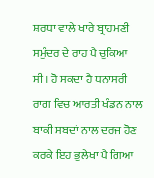ਸ਼ਰਧਾ ਵਾਲੇ ਖਾਰੇ ਬ੍ਰਾਹਮਣੀ ਸਮੁੰਦਰ ਦੇ ਰਾਹ ਪੈ ਚੁਕਿਆ ਸੀ। ਹੋ ਸਕਦਾ ਹੈ ਧਨਾਸਰੀ ਰਾਗ ਵਿਚ ਆਰਤੀ ਖੰਡਨ ਨਾਲ ਬਾਕੀ ਸਬਦਾਂ ਨਾਲ ਦਰਜ ਹੋਣ ਕਰਕੇ ਇਹ ਭੁਲੇਖਾ ਪੈ ਗਿਆ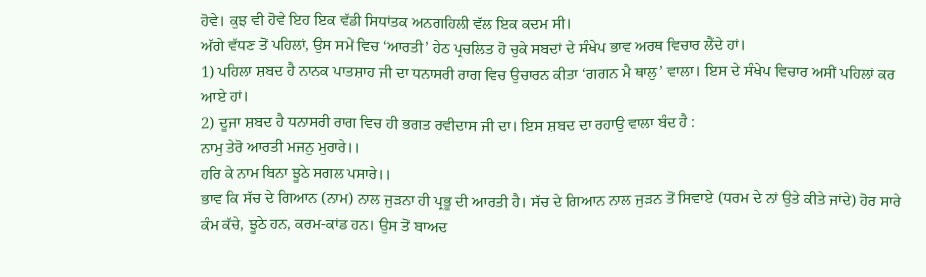ਹੋਵੇ। ਕੁਝ ਵੀ ਹੋਵੇ ਇਹ ਇਕ ਵੱਡੀ ਸਿਧਾਂਤਕ ਅਨਗਹਿਲੀ ਵੱਲ ਇਕ ਕਦਮ ਸੀ।
ਅੱਗੇ ਵੱਧਣ ਤੋਂ ਪਹਿਲਾਂ, ਉਸ ਸਮੇਂ ਵਿਚ ‘ਆਰਤੀ’ ਹੇਠ ਪ੍ਰਚਲਿਤ ਹੋ ਚੁਕੇ ਸਬਦਾਂ ਦੇ ਸੰਖੇਪ ਭਾਵ ਅਰਥ ਵਿਚਾਰ ਲੈਂਦੇ ਹਾਂ।
1) ਪਹਿਲਾ ਸ਼ਬਦ ਹੈ ਨਾਨਕ ਪਾਤਸ਼ਾਹ ਜੀ ਦਾ ਧਨਾਸਰੀ ਰਾਗ ਵਿਚ ਉਚਾਰਨ ਕੀਤਾ ‘ਗਗਨ ਮੈ ਥਾਲੁ’ ਵਾਲਾ। ਇਸ ਦੇ ਸੰਖੇਪ ਵਿਚਾਰ ਅਸੀਂ ਪਹਿਲਾਂ ਕਰ ਆਏ ਹਾਂ।
2) ਦੂਜਾ ਸ਼ਬਦ ਹੈ ਧਨਾਸਰੀ ਰਾਗ ਵਿਚ ਹੀ ਭਗਤ ਰਵੀਦਾਸ ਜੀ ਦਾ। ਇਸ ਸ਼ਬਦ ਦਾ ਰਹਾਉ ਵਾਲਾ ਬੰਦ ਹੈ :
ਨਾਮੁ ਤੇਰੋ ਆਰਤੀ ਮਜਨੁ ਮੁਰਾਰੇ।।
ਹਰਿ ਕੇ ਨਾਮ ਬਿਨਾ ਝੂਠੇ ਸਗਲ ਪਸਾਰੇ।।
ਭਾਵ ਕਿ ਸੱਚ ਦੇ ਗਿਆਨ (ਨਾਮ) ਨਾਲ ਜੁੜਨਾ ਹੀ ਪ੍ਰਭੂ ਦੀ ਆਰਤੀ ਹੈ। ਸੱਚ ਦੇ ਗਿਆਨ ਨਾਲ ਜੁੜਨ ਤੋਂ ਸਿਵਾਏ (ਧਰਮ ਦੇ ਨਾਂ ਉਤੇ ਕੀਤੇ ਜਾਂਦੇ) ਹੋਰ ਸਾਰੇ ਕੰਮ ਕੱਚੇ, ਝੂਠੇ ਹਨ, ਕਰਮ-ਕਾਂਡ ਹਨ। ਉਸ ਤੋਂ ਬਾਅਦ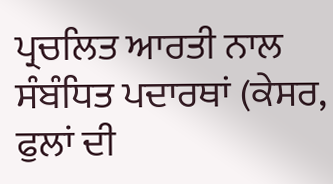ਪ੍ਰਚਲਿਤ ਆਰਤੀ ਨਾਲ ਸੰਬੰਧਿਤ ਪਦਾਰਥਾਂ (ਕੇਸਰ, ਫੁਲਾਂ ਦੀ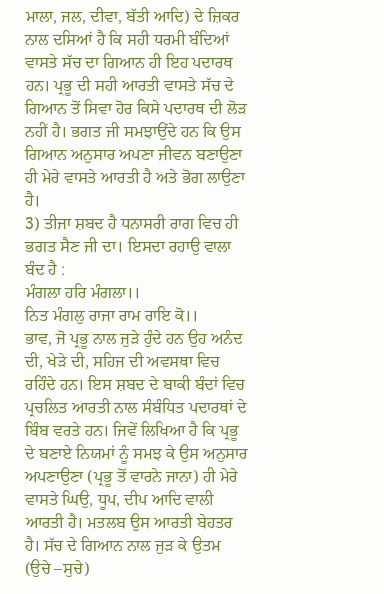ਮਾਲਾ, ਜਲ, ਦੀਵਾ, ਬੱਤੀ ਆਦਿ) ਦੇ ਜ਼ਿਕਰ ਨਾਲ ਦਸਿਆਂ ਹੈ ਕਿ ਸਹੀ ਧਰਮੀ ਬੰਦਿਆਂ ਵਾਸਤੇ ਸੱਚ ਦਾ ਗਿਆਨ ਹੀ ਇਹ ਪਦਾਰਥ ਹਨ। ਪ੍ਰਭੂ ਦੀ ਸਹੀ ਆਰਤੀ ਵਾਸਤੇ ਸੱਚ ਦੇ ਗਿਆਨ ਤੋਂ ਸਿਵਾ ਹੋਰ ਕਿਸੇ ਪਦਾਰਥ ਦੀ ਲੋੜ ਨਹੀਂ ਹੈ। ਭਗਤ ਜੀ ਸਮਝਾਉਂਦੇ ਹਨ ਕਿ ਉਸ ਗਿਆਨ ਅਨੁਸਾਰ ਅਪਣਾ ਜੀਵਨ ਬਣਾਉਣਾ ਹੀ ਮੇਰੇ ਵਾਸਤੇ ਆਰਤੀ ਹੈ ਅਤੇ ਭੋਗ ਲਾਉਣਾ ਹੈ।
3) ਤੀਜਾ ਸ਼ਬਦ ਹੈ ਧਨਾਸਰੀ ਰਾਗ ਵਿਚ ਹੀ ਭਗਤ ਸੈਣ ਜੀ ਦਾ। ਇਸਦਾ ਰਹਾਉ ਵਾਲਾ ਬੰਦ ਹੈ :
ਮੰਗਲਾ ਹਰਿ ਮੰਗਲਾ।।
ਨਿਤ ਮੰਗਲੁ ਰਾਜਾ ਰਾਮ ਰਾਇ ਕੋ।।
ਭਾਵ, ਜੋ ਪ੍ਰਭੂ ਨਾਲ ਜੁੜੇ ਹੁੰਦੇ ਹਨ ਉਹ ਅਨੰਦ ਦੀ, ਖੇੜੇ ਦੀ, ਸਹਿਜ ਦੀ ਅਵਸਥਾ ਵਿਚ ਰਹਿੰਦੇ ਹਨ। ਇਸ ਸ਼ਬਦ ਦੇ ਬਾਕੀ ਬੰਦਾਂ ਵਿਚ ਪ੍ਰਚਲਿਤ ਆਰਤੀ ਨਾਲ ਸੰਬੰਧਿਤ ਪਦਾਰਥਾਂ ਦੇ ਬਿੰਬ ਵਰਤੇ ਹਨ। ਜਿਵੇਂ ਲਿਖਿਆ ਹੈ ਕਿ ਪ੍ਰਭੂ ਦੇ ਬਣਾਏ ਨਿਯਮਾਂ ਨੂੰ ਸਮਝ ਕੇ ਉਸ ਅਨੁਸਾਰ ਅਪਣਾਉਣਾ (ਪ੍ਰਭੂ ਤੋਂ ਵਾਰਨੇ ਜਾਨਾ) ਹੀ ਮੇਰੇ ਵਾਸਤੇ ਘਿਉ, ਧੂਪ, ਦੀਪ ਆਦਿ ਵਾਲੀ ਆਰਤੀ ਹੈ। ਮਤਲਬ ਉਸ ਆਰਤੀ ਬੇਹਤਰ ਹੈ। ਸੱਚ ਦੇ ਗਿਆਨ ਨਾਲ ਜੁੜ ਕੇ ਉਤਮ (ਉਚੇ –ਸੁਚੇ)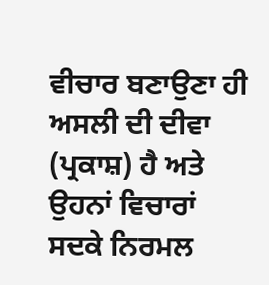ਵੀਚਾਰ ਬਣਾਉਣਾ ਹੀ ਅਸਲੀ ਦੀ ਦੀਵਾ (ਪ੍ਰਕਾਸ਼) ਹੈ ਅਤੇ ਉਹਨਾਂ ਵਿਚਾਰਾਂ ਸਦਕੇ ਨਿਰਮਲ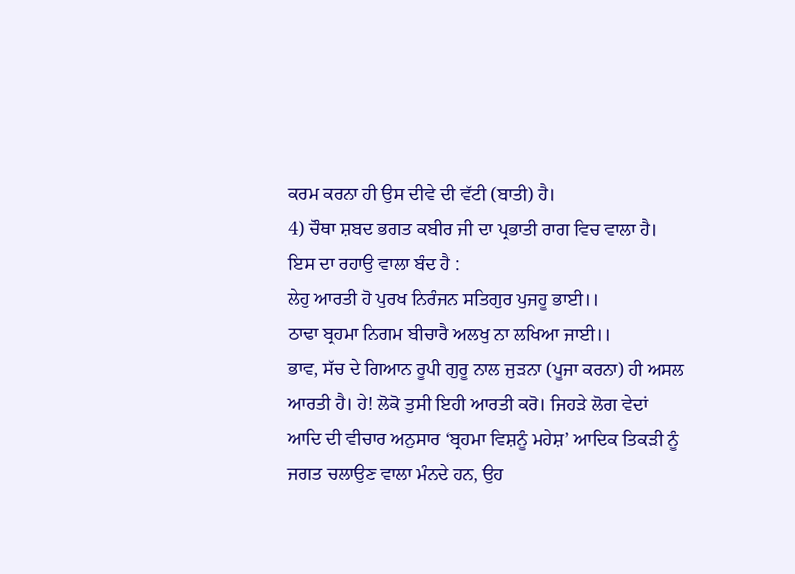ਕਰਮ ਕਰਨਾ ਹੀ ਉਸ ਦੀਵੇ ਦੀ ਵੱਟੀ (ਬਾਤੀ) ਹੈ।
4) ਚੌਥਾ ਸ਼ਬਦ ਭਗਤ ਕਬੀਰ ਜੀ ਦਾ ਪ੍ਰਭਾਤੀ ਰਾਗ ਵਿਚ ਵਾਲਾ ਹੈ। ਇਸ ਦਾ ਰਹਾਉ ਵਾਲਾ ਬੰਦ ਹੈ :
ਲੇਹੁ ਆਰਤੀ ਹੋ ਪੁਰਖ ਨਿਰੰਜਨ ਸਤਿਗੁਰ ਪੁਜਹੂ ਭਾਈ।।
ਠਾਢਾ ਬ੍ਰਹਮਾ ਨਿਗਮ ਬੀਚਾਰੈ ਅਲਖੁ ਨਾ ਲਖਿਆ ਜਾਈ।।
ਭਾਵ, ਸੱਚ ਦੇ ਗਿਆਨ ਰੂਪੀ ਗੁਰੂ ਨਾਲ ਜੁੜਨਾ (ਪੂਜਾ ਕਰਨਾ) ਹੀ ਅਸਲ ਆਰਤੀ ਹੈ। ਹੇ! ਲੋਕੋ ਤੁਸੀ ਇਹੀ ਆਰਤੀ ਕਰੋ। ਜਿਹੜੇ ਲੋਗ ਵੇਦਾਂ ਆਦਿ ਦੀ ਵੀਚਾਰ ਅਨੁਸਾਰ ‘ਬ੍ਰਹਮਾ ਵਿਸ਼ਨੂੰ ਮਹੇਸ਼’ ਆਦਿਕ ਤਿਕੜੀ ਨੂੰ ਜਗਤ ਚਲਾਉਣ ਵਾਲਾ ਮੰਨਦੇ ਹਨ, ਉਹ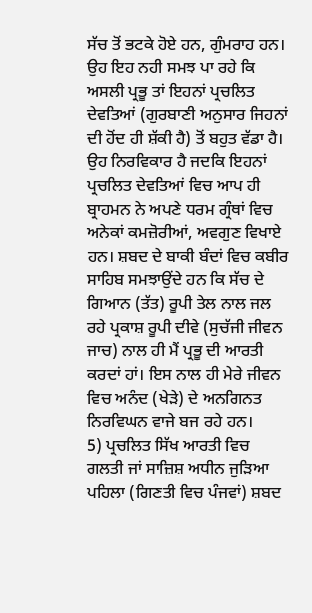ਸੱਚ ਤੋਂ ਭਟਕੇ ਹੋਏ ਹਨ, ਗੁੰਮਰਾਹ ਹਨ। ਉਹ ਇਹ ਨਹੀ ਸਮਝ ਪਾ ਰਹੇ ਕਿ ਅਸਲੀ ਪ੍ਰਭੂ ਤਾਂ ਇਹਨਾਂ ਪ੍ਰਚਲਿਤ ਦੇਵਤਿਆਂ (ਗੁਰਬਾਣੀ ਅਨੁਸਾਰ ਜਿਹਨਾਂ ਦੀ ਹੋਂਦ ਹੀ ਸ਼ੱਕੀ ਹੈ) ਤੋਂ ਬਹੁਤ ਵੱਡਾ ਹੈ। ਉਹ ਨਿਰਵਿਕਾਰ ਹੈ ਜਦਕਿ ਇਹਨਾਂ ਪ੍ਰਚਲਿਤ ਦੇਵਤਿਆਂ ਵਿਚ ਆਪ ਹੀ ਬ੍ਰਾਹਮਨ ਨੇ ਅਪਣੇ ਧਰਮ ਗ੍ਰੰਥਾਂ ਵਿਚ ਅਨੇਕਾਂ ਕਮਜ਼ੋਰੀਆਂ, ਅਵਗੁਣ ਵਿਖਾਏ ਹਨ। ਸ਼ਬਦ ਦੇ ਬਾਕੀ ਬੰਦਾਂ ਵਿਚ ਕਬੀਰ ਸਾਹਿਬ ਸਮਝਾਉਂਦੇ ਹਨ ਕਿ ਸੱਚ ਦੇ ਗਿਆਨ (ਤੱਤ) ਰੂਪੀ ਤੇਲ ਨਾਲ ਜਲ ਰਹੇ ਪ੍ਰਕਾਸ਼ ਰੂਪੀ ਦੀਵੇ (ਸੁਚੱਜੀ ਜੀਵਨ ਜਾਚ) ਨਾਲ ਹੀ ਮੈਂ ਪ੍ਰਭੂ ਦੀ ਆਰਤੀ ਕਰਦਾਂ ਹਾਂ। ਇਸ ਨਾਲ ਹੀ ਮੇਰੇ ਜੀਵਨ ਵਿਚ ਅਨੰਦ (ਖੇੜੇ) ਦੇ ਅਨਗਿਨਤ ਨਿਰਵਿਘਨ ਵਾਜੇ ਬਜ ਰਹੇ ਹਨ।
5) ਪ੍ਰਚਲਿਤ ਸਿੱਖ ਆਰਤੀ ਵਿਚ ਗਲਤੀ ਜਾਂ ਸਾਜ਼ਿਸ਼ ਅਧੀਨ ਜੁੜਿਆ ਪਹਿਲਾ (ਗਿਣਤੀ ਵਿਚ ਪੰਜਵਾਂ) ਸ਼ਬਦ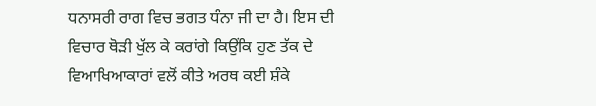ਧਨਾਸਰੀ ਰਾਗ ਵਿਚ ਭਗਤ ਧੰਨਾ ਜੀ ਦਾ ਹੈ। ਇਸ ਦੀ ਵਿਚਾਰ ਥੋੜੀ ਖੁੱਲ ਕੇ ਕਰਾਂਗੇ ਕਿਉਂਕਿ ਹੁਣ ਤੱਕ ਦੇ ਵਿਆਖਿਆਕਾਰਾਂ ਵਲੋਂ ਕੀਤੇ ਅਰਥ ਕਈ ਸ਼ੰਕੇ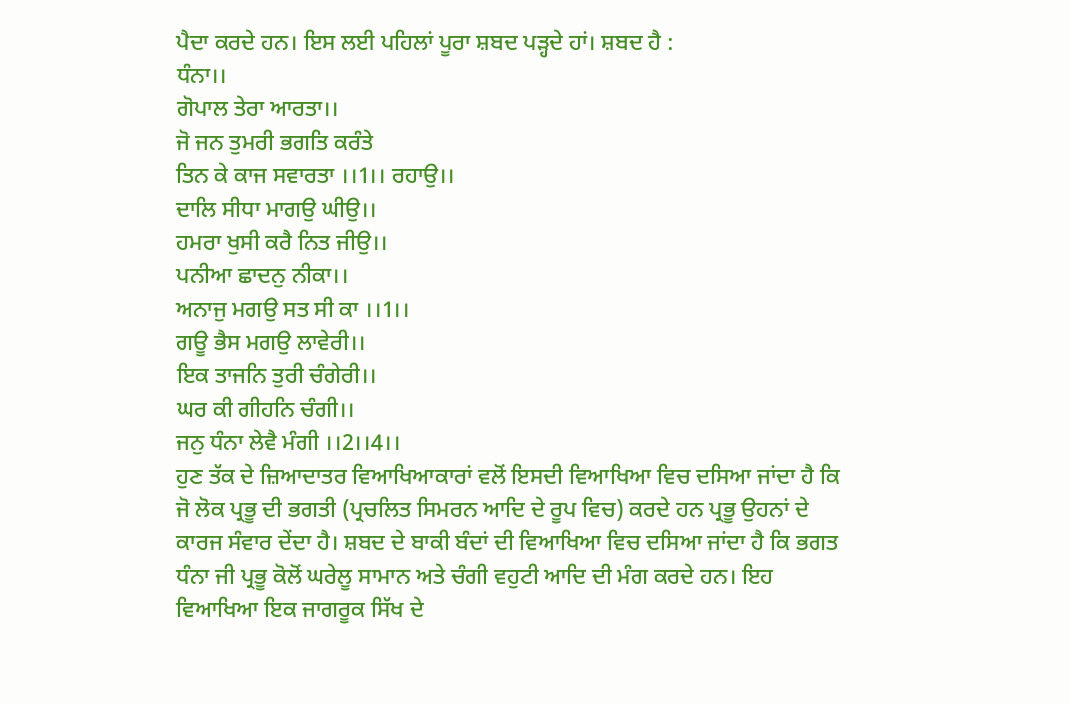ਪੈਦਾ ਕਰਦੇ ਹਨ। ਇਸ ਲਈ ਪਹਿਲਾਂ ਪੂਰਾ ਸ਼ਬਦ ਪੜ੍ਹਦੇ ਹਾਂ। ਸ਼ਬਦ ਹੈ :
ਧੰਨਾ।।
ਗੋਪਾਲ ਤੇਰਾ ਆਰਤਾ।।
ਜੋ ਜਨ ਤੁਮਰੀ ਭਗਤਿ ਕਰੰਤੇ
ਤਿਨ ਕੇ ਕਾਜ ਸਵਾਰਤਾ ।।1।। ਰਹਾਉ।।
ਦਾਲਿ ਸੀਧਾ ਮਾਗਉ ਘੀਉ।।
ਹਮਰਾ ਖੁਸੀ ਕਰੈ ਨਿਤ ਜੀਉ।।
ਪਨੀਆ ਛਾਦਨੁ ਨੀਕਾ।।
ਅਨਾਜੁ ਮਗਉ ਸਤ ਸੀ ਕਾ ।।1।।
ਗਊ ਭੈਸ ਮਗਉ ਲਾਵੇਰੀ।।
ਇਕ ਤਾਜਨਿ ਤੁਰੀ ਚੰਗੇਰੀ।।
ਘਰ ਕੀ ਗੀਹਨਿ ਚੰਗੀ।।
ਜਨੁ ਧੰਨਾ ਲੇਵੈ ਮੰਗੀ ।।2।।4।।
ਹੁਣ ਤੱਕ ਦੇ ਜ਼ਿਆਦਾਤਰ ਵਿਆਖਿਆਕਾਰਾਂ ਵਲੋਂ ਇਸਦੀ ਵਿਆਖਿਆ ਵਿਚ ਦਸਿਆ ਜਾਂਦਾ ਹੈ ਕਿ ਜੋ ਲੋਕ ਪ੍ਰਭੂ ਦੀ ਭਗਤੀ (ਪ੍ਰਚਲਿਤ ਸਿਮਰਨ ਆਦਿ ਦੇ ਰੂਪ ਵਿਚ) ਕਰਦੇ ਹਨ ਪ੍ਰਭੂ ਉਹਨਾਂ ਦੇ ਕਾਰਜ ਸੰਵਾਰ ਦੇਂਦਾ ਹੈ। ਸ਼ਬਦ ਦੇ ਬਾਕੀ ਬੰਦਾਂ ਦੀ ਵਿਆਖਿਆ ਵਿਚ ਦਸਿਆ ਜਾਂਦਾ ਹੈ ਕਿ ਭਗਤ ਧੰਨਾ ਜੀ ਪ੍ਰਭੂ ਕੋਲੋਂ ਘਰੇਲੂ ਸਾਮਾਨ ਅਤੇ ਚੰਗੀ ਵਹੁਟੀ ਆਦਿ ਦੀ ਮੰਗ ਕਰਦੇ ਹਨ। ਇਹ ਵਿਆਖਿਆ ਇਕ ਜਾਗਰੂਕ ਸਿੱਖ ਦੇ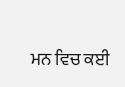ਮਨ ਵਿਚ ਕਈ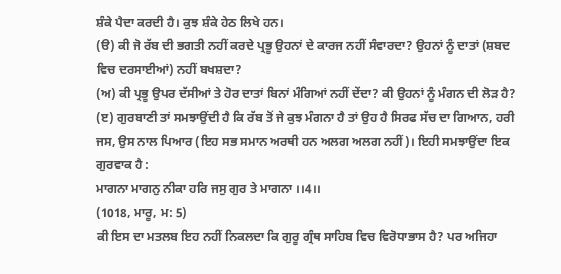ਸ਼ੰਕੇ ਪੈਦਾ ਕਰਦੀ ਹੈ। ਕੁਝ ਸ਼ੰਕੇ ਹੇਠ ਲਿਖੇ ਹਨ।
(ੳ) ਕੀ ਜੋ ਰੱਬ ਦੀ ਭਗਤੀ ਨਹੀਂ ਕਰਦੇ ਪ੍ਰਭੂ ਉਹਨਾਂ ਦੇ ਕਾਰਜ ਨਹੀਂ ਸੰਵਾਰਦਾ? ਉਹਨਾਂ ਨੂੰ ਦਾਤਾਂ (ਸ਼ਬਦ ਵਿਚ ਦਰਸਾਈਆਂ) ਨਹੀਂ ਬਖਸ਼ਦਾ?
(ਅ) ਕੀ ਪ੍ਰਭੂ ਉਪਰ ਦੱਸੀਆਂ ਤੇ ਹੋਰ ਦਾਤਾਂ ਬਿਨਾਂ ਮੰਗਿਆਂ ਨਹੀਂ ਦੇਂਦਾ? ਕੀ ਉਹਨਾਂ ਨੂੰ ਮੰਗਨ ਦੀ ਲੋੜ ਹੈ?
(ੲ) ਗੁਰਬਾਣੀ ਤਾਂ ਸਮਝਾਉਂਦੀ ਹੈ ਕਿ ਰੱਬ ਤੋਂ ਜੇ ਕੁਝ ਮੰਗਨਾ ਹੈ ਤਾਂ ਉਹ ਹੈ ਸਿਰਫ ਸੱਚ ਦਾ ਗਿਆਨ, ਹਰੀ ਜਸ, ਉਸ ਨਾਲ ਪਿਆਰ (ਇਹ ਸਭ ਸਮਾਨ ਅਰਥੀ ਹਨ ਅਲਗ ਅਲਗ ਨਹੀਂ)। ਇਹੀ ਸਮਝਾਉਂਦਾ ਇਕ ਗੁਰਵਾਕ ਹੈ :
ਮਾਗਨਾ ਮਾਗਨੁ ਨੀਕਾ ਹਰਿ ਜਸੁ ਗੁਰ ਤੇ ਮਾਗਨਾ ।।4।।
(1018, ਮਾਰੂ, ਮ: 5)
ਕੀ ਇਸ ਦਾ ਮਤਲਬ ਇਹ ਨਹੀਂ ਨਿਕਲਦਾ ਕਿ ਗੁਰੂ ਗ੍ਰੰਥ ਸਾਹਿਬ ਵਿਚ ਵਿਰੋਧਾਭਾਸ ਹੈ? ਪਰ ਅਜਿਹਾ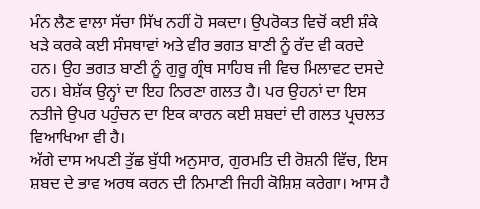ਮੰਨ ਲੈਣ ਵਾਲਾ ਸੱਚਾ ਸਿੱਖ ਨਹੀਂ ਹੋ ਸਕਦਾ। ਉਪਰੋਕਤ ਵਿਚੋਂ ਕਈ ਸ਼ੰਕੇ ਖੜੇ ਕਰਕੇ ਕਈ ਸੰਸਥਾਵਾਂ ਅਤੇ ਵੀਰ ਭਗਤ ਬਾਣੀ ਨੂੰ ਰੱਦ ਵੀ ਕਰਦੇ ਹਨ। ਉਹ ਭਗਤ ਬਾਣੀ ਨੂੰ ਗੁਰੂ ਗ੍ਰੰਥ ਸਾਹਿਬ ਜੀ ਵਿਚ ਮਿਲਾਵਟ ਦਸਦੇ ਹਨ। ਬੇਸ਼ੱਕ ਉਨ੍ਹਾਂ ਦਾ ਇਹ ਨਿਰਣਾ ਗਲਤ ਹੈ। ਪਰ ਉਹਨਾਂ ਦਾ ਇਸ ਨਤੀਜੇ ਉਪਰ ਪਹੁੰਚਨ ਦਾ ਇਕ ਕਾਰਨ ਕਈ ਸ਼ਬਦਾਂ ਦੀ ਗਲਤ ਪ੍ਰਚਲਤ ਵਿਆਖਿਆ ਵੀ ਹੈ।
ਅੱਗੇ ਦਾਸ ਅਪਣੀ ਤੁੱਛ ਬੁੱਧੀ ਅਨੁਸਾਰ, ਗੁਰਮਤਿ ਦੀ ਰੋਸ਼ਨੀ ਵਿੱਚ, ਇਸ ਸ਼ਬਦ ਦੇ ਭਾਵ ਅਰਥ ਕਰਨ ਦੀ ਨਿਮਾਣੀ ਜਿਹੀ ਕੋਸ਼ਿਸ਼ ਕਰੇਗਾ। ਆਸ ਹੈ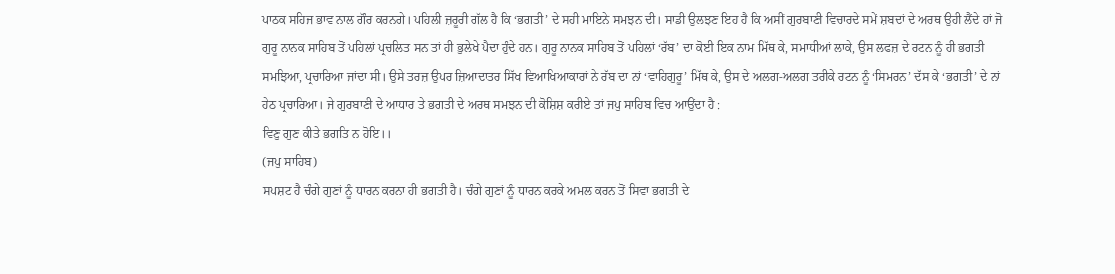ਪਾਠਕ ਸਹਿਜ ਭਾਵ ਨਾਲ ਗੌਰ ਕਰਨਗੇ। ਪਹਿਲੀ ਜ਼ਰੂਰੀ ਗੱਲ ਹੈ ਕਿ ‘ਭਗਤੀ’ ਦੇ ਸਹੀ ਮਾਇਨੇ ਸਮਝਨ ਦੀ। ਸਾਡੀ ਉਲਝਣ ਇਹ ਹੈ ਕਿ ਅਸੀਂ ਗੁਰਬਾਣੀ ਵਿਚਾਰਦੇ ਸਮੇਂ ਸ਼ਬਦਾਂ ਦੇ ਅਰਥ ਉਹੀ ਲੈਂਦੇ ਹਾਂ ਜੋ ਗੁਰੂ ਨਾਨਕ ਸਾਹਿਬ ਤੋਂ ਪਹਿਲਾਂ ਪ੍ਰਚਲਿਤ ਸਨ ਤਾਂ ਹੀ ਭੁਲੇਖੇ ਪੈਦਾ ਹੁੰਦੇ ਹਨ। ਗੁਰੂ ਨਾਨਕ ਸਾਹਿਬ ਤੋਂ ਪਹਿਲਾਂ ‘ਰੱਬ’ ਦਾ ਕੋਈ ਇਕ ਨਾਮ ਮਿੱਥ ਕੇ, ਸਮਾਧੀਆਂ ਲਾਕੇ, ਉਸ ਲਫਜ਼ ਦੇ ਰਟਨ ਨੂੰ ਹੀ ਭਗਤੀ ਸਮਝਿਆ, ਪ੍ਰਚਾਰਿਆ ਜਾਂਦਾ ਸੀ। ਉਸੇ ਤਰਜ਼ ਉਪਰ ਜ਼ਿਆਦਾਤਰ ਸਿੱਖ ਵਿਆਖਿਆਕਾਰਾਂ ਨੇ ਰੱਬ ਦਾ ਨਾਂ ‘ਵਾਹਿਗੁਰੂ’ ਮਿੱਥ ਕੇ, ਉਸ ਦੇ ਅਲਗ-ਅਲਗ ਤਰੀਕੇ ਰਟਨ ਨੂੰ ‘ਸਿਮਰਨ’ ਦੱਸ ਕੇ ‘ਭਗਤੀ’ ਦੇ ਨਾਂ ਹੇਠ ਪ੍ਰਚਾਰਿਆ। ਜੇ ਗੁਰਬਾਣੀ ਦੇ ਆਧਾਰ ਤੇ ਭਗਤੀ ਦੇ ਅਰਥ ਸਮਝਨ ਦੀ ਕੋਸ਼ਿਸ਼ ਕਰੀਏ ਤਾਂ ਜਪੁ ਸਾਹਿਬ ਵਿਚ ਆਉਂਦਾ ਹੈ :
ਵਿਣੁ ਗੁਣ ਕੀਤੇ ਭਗਤਿ ਨ ਹੋਇ।।
(ਜਪੁ ਸਾਹਿਬ)
ਸਪਸ਼ਟ ਹੈ ਚੰਗੇ ਗੁਣਾਂ ਨੂੰ ਧਾਰਨ ਕਰਨਾ ਹੀ ਭਗਤੀ ਹੈ। ਚੰਗੇ ਗੁਣਾਂ ਨੂੰ ਧਾਰਨ ਕਰਕੇ ਅਮਲ ਕਰਨ ਤੋਂ ਸਿਵਾ ਭਗਤੀ ਦੇ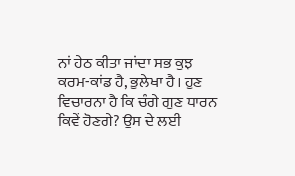ਨਾਂ ਹੇਠ ਕੀਤਾ ਜਾਂਦਾ ਸਭ ਕੁਝ ਕਰਮ-ਕਾਂਡ ਹੈ, ਭੁਲੇਖਾ ਹੈ। ਹੁਣ ਵਿਚਾਰਨਾ ਹੈ ਕਿ ਚੰਗੇ ਗੁਣ ਧਾਰਨ ਕਿਵੇਂ ਹੋਣਗੇ? ਉਸ ਦੇ ਲਈ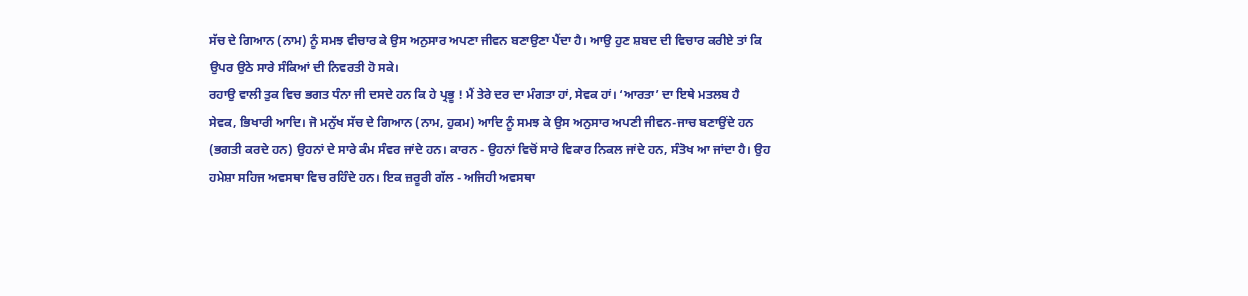ਸੱਚ ਦੇ ਗਿਆਨ (ਨਾਮ) ਨੂੰ ਸਮਝ ਵੀਚਾਰ ਕੇ ਉਸ ਅਨੁਸਾਰ ਅਪਣਾ ਜੀਵਨ ਬਣਾਉਣਾ ਪੈਂਦਾ ਹੈ। ਆਉ ਹੁਣ ਸ਼ਬਦ ਦੀ ਵਿਚਾਰ ਕਰੀਏ ਤਾਂ ਕਿ ਉਪਰ ਉਠੇ ਸਾਰੇ ਸੰਕਿਆਂ ਦੀ ਨਿਵਰਤੀ ਹੋ ਸਕੇ।
ਰਹਾਉ ਵਾਲੀ ਤੁਕ ਵਿਚ ਭਗਤ ਧੰਨਾ ਜੀ ਦਸਦੇ ਹਨ ਕਿ ਹੇ ਪ੍ਰਭੂ ! ਮੈਂ ਤੇਰੇ ਦਰ ਦਾ ਮੰਗਤਾ ਹਾਂ, ਸੇਵਕ ਹਾਂ। ‘ਆਰਤਾ’ ਦਾ ਇਥੇ ਮਤਲਬ ਹੈ
ਸੇਵਕ, ਭਿਖਾਰੀ ਆਦਿ। ਜੋ ਮਨੁੱਖ ਸੱਚ ਦੇ ਗਿਆਨ (ਨਾਮ, ਹੁਕਮ) ਆਦਿ ਨੂੰ ਸਮਝ ਕੇ ਉਸ ਅਨੁਸਾਰ ਅਪਣੀ ਜੀਵਨ-ਜਾਚ ਬਣਾਉਂਦੇ ਹਨ (ਭਗਤੀ ਕਰਦੇ ਹਨ) ਉਹਨਾਂ ਦੇ ਸਾਰੇ ਕੰਮ ਸੰਵਰ ਜਾਂਦੇ ਹਨ। ਕਾਰਨ - ਉਹਨਾਂ ਵਿਚੋਂ ਸਾਰੇ ਵਿਕਾਰ ਨਿਕਲ ਜਾਂਦੇ ਹਨ, ਸੰਤੋਖ ਆ ਜਾਂਦਾ ਹੈ। ਉਹ ਹਮੇਸ਼ਾ ਸਹਿਜ ਅਵਸਥਾ ਵਿਚ ਰਹਿੰਦੇ ਹਨ। ਇਕ ਜ਼ਰੂਰੀ ਗੱਲ - ਅਜਿਹੀ ਅਵਸਥਾ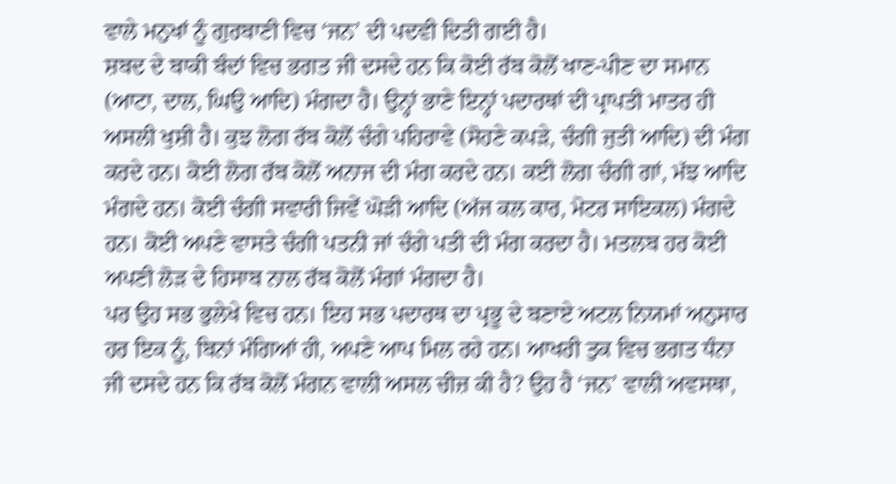ਵਾਲੇ ਮਨੁਖਾਂ ਨੂੰ ਗੁਰਬਾਣੀ ਵਿਚ ‘ਜਨ’ ਦੀ ਪਦਵੀ ਦਿਤੀ ਗਈ ਹੈ।
ਸ਼ਬਦ ਦੇ ਬਾਕੀ ਬੰਦਾਂ ਵਿਚ ਭਗਤ ਜੀ ਦਸਦੇ ਹਨ ਕਿ ਕੋਈ ਰੱਬ ਕੋਲੋਂ ਖਾਣ-ਪੀਣ ਦਾ ਸਮਾਨ (ਆਟਾ, ਦਾਲ, ਘਿਉ ਆਦਿ) ਮੰਗਦਾ ਹੈ। ਉਨ੍ਹਾਂ ਭਾਣੇ ਇਨ੍ਹਾਂ ਪਦਾਰਥਾਂ ਦੀ ਪ੍ਰਾਪਤੀ ਮਾਤਰ ਹੀ ਅਸਲੀ ਖੁਸ਼ੀ ਹੈ। ਕੁਝ ਲੋਗ ਰੱਬ ਕੋਲੋਂ ਚੰਗੇ ਪਹਿਰਾਵੇ (ਸੋਹਣੇ ਕਪੜੇ, ਚੰਗੀ ਜੁਤੀ ਆਦਿ) ਦੀ ਮੰਗ ਕਰਦੇ ਹਨ। ਕੋਈ ਲੋਗ ਰੱਬ ਕੋਲੋਂ ਅਨਾਜ ਦੀ ਮੰਗ ਕਰਦੇ ਹਨ। ਕਈ ਲੋਗ ਚੰਗੀ ਗਾਂ, ਮੱਝ ਆਦਿ ਮੰਗਦੇ ਹਨ। ਕੋਈ ਚੰਗੀ ਸਵਾਰੀ ਜਿਵੇਂ ਘੋੜੀ ਆਦਿ (ਅੱਜ ਕਲ ਕਾਰ, ਮੋਟਰ ਸਾਇਕਲ) ਮੰਗਦੇ ਹਨ। ਕੋਈ ਅਪਣੇ ਵਾਸਤੇ ਚੰਗੀ ਪਤਨੀ ਜਾਂ ਚੰਗੇ ਪਤੀ ਦੀ ਮੰਗ ਕਰਦਾ ਹੈ। ਮਤਲਬ ਹਰ ਕੋਈ ਅਪਣੀ ਲੋੜ ਦੇ ਹਿਸਾਬ ਨਾਲ ਰੱਬ ਕੋਲੋਂ ਮੰਗਾਂ ਮੰਗਦਾ ਹੈ।
ਪਰ ਉਹ ਸਭ ਭੁਲੇਖੇ ਵਿਚ ਹਨ। ਇਹ ਸਭ ਪਦਾਰਥ ਦਾ ਪ੍ਰਭੂ ਦੇ ਬਣਾਏ ਅਟਲ ਨਿਯਮਾਂ ਅਨੁਸਾਰ ਹਰ ਇਕ ਨੂੰ, ਬਿਨਾਂ ਮੰਗਿਆਂ ਹੀ, ਅਪਣੇ ਆਪ ਮਿਲ ਰਹੇ ਹਨ। ਆਖਰੀ ਤੁਕ ਵਿਚ ਭਗਤ ਧੰਨਾ ਜੀ ਦਸਦੇ ਹਨ ਕਿ ਰੱਬ ਕੋਲੋਂ ਮੰਗਨ ਵਾਲੀ ਅਸਲ ਚੀਜ਼ ਕੀ ਹੈ? ਉਹ ਹੈ ‘ਜਨ’ ਵਾਲੀ ਅਵਸਥਾ,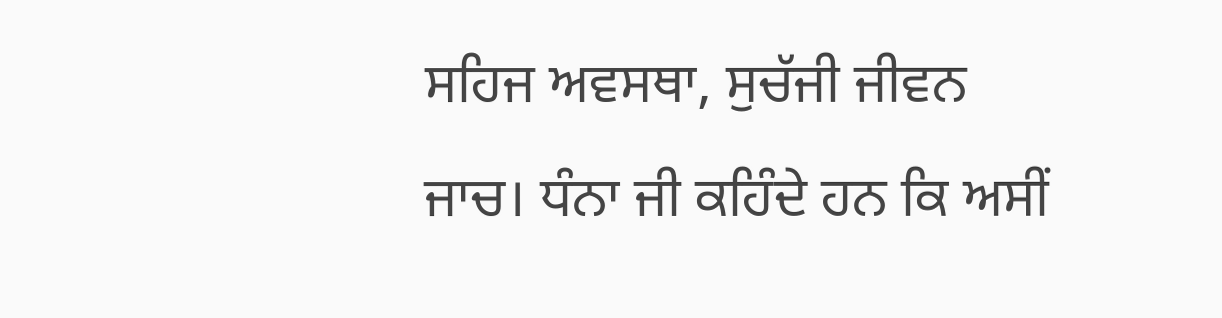ਸਹਿਜ ਅਵਸਥਾ, ਸੁਚੱਜੀ ਜੀਵਨ ਜਾਚ। ਧੰਨਾ ਜੀ ਕਹਿੰਦੇ ਹਨ ਕਿ ਅਸੀਂ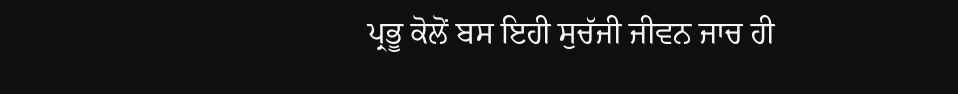ਪ੍ਰਭੂ ਕੋਲੋਂ ਬਸ ਇਹੀ ਸੁਚੱਜੀ ਜੀਵਨ ਜਾਚ ਹੀ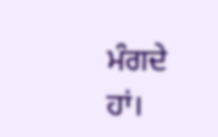ਮੰਗਦੇ ਹਾਂ।